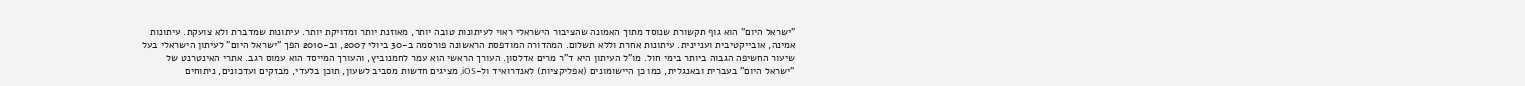"ישראל היום" הוא גוף תקשורת שנוסד מתוך האמונה שהציבור הישראלי ראוי לעיתונות טובה יותר, מאוזנת יותר ומדויקת יותר. עיתונות שמדברת ולא צועקת. עיתונות אמינה, אובייקטיבית ועניינית. עיתונות אחרת וללא תשלום. המהדורה המודפסת הראשונה פורסמה ב-30 ביולי 2007, וב-2010 הפך "ישראל היום" לעיתון הישראלי בעל שיעור החשיפה הגבוה ביותר בימי חול. מו"ל העיתון היא ד"ר מרים אדלסון. העורך הראשי הוא עמר לחמנוביץ, והעורך המייסד הוא עמוס רגב. אתרי האינטרנט של "ישראל היום" בעברית ובאנגלית, כמו כן היישומונים (אפליקציות) לאנדרואיד ול-iOS, מציגים חדשות מסביב לשעון, תוכן בלעדי, מבזקים ועדכונים, ניתוחים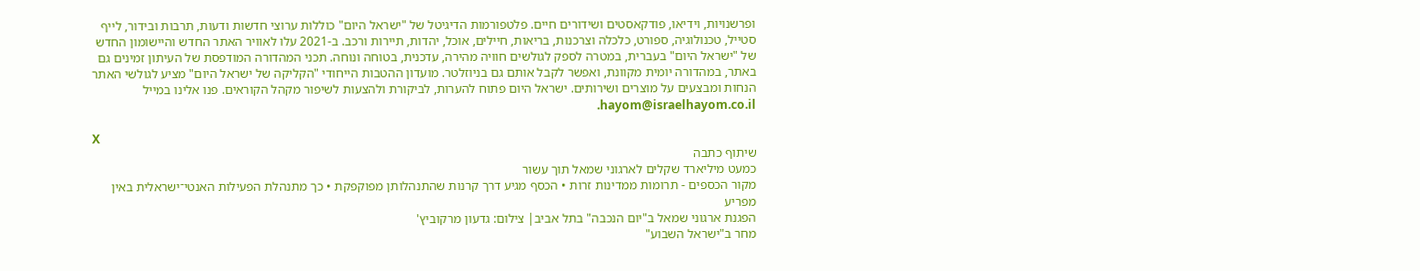ופרשנויות, וידיאו, פודקאסטים ושידורים חיים. פלטפורמות הדיגיטל של "ישראל היום" כוללות ערוצי חדשות ודעות, תרבות ובידור, לייף סטייל, טכנולוגיה, ספורט, כלכלה וצרכנות, בריאות, חיילים, אוכל, יהדות, תיירות ורכב. ב-2021 עלו לאוויר האתר החדש והיישומון החדש של "ישראל היום" בעברית, במטרה לספק לגולשים חוויה מהירה, עדכנית, בטוחה ונוחה. תכני המהדורה המודפסת של העיתון זמינים גם באתר, במהדורה יומית מקוונת, ואפשר לקבל אותם גם בניוזלטר. מועדון ההטבות הייחודי "הקליקה של ישראל היום" מציע לגולשי האתר הנחות ומבצעים על מוצרים ושירותים. ישראל היום פתוח להערות, לביקורת ולהצעות לשיפור מקהל הקוראים. פנו אלינו במייל hayom@israelhayom.co.il.

X
שיתוף כתבה
כמעט מיליארד שקלים לארגוני שמאל תוך עשור
מקור הכספים - תרומות ממדינות זרות • הכסף מגיע דרך קרנות שהתנהלותן מפוקפקת • כך מתנהלת הפעילות האנטי־ישראלית באין מפריע
הפגנת ארגוני שמאל ב"יום הנכבה" בתל אביב| צילום: גדעון מרקוביץ'
מחר ב"ישראל השבוע"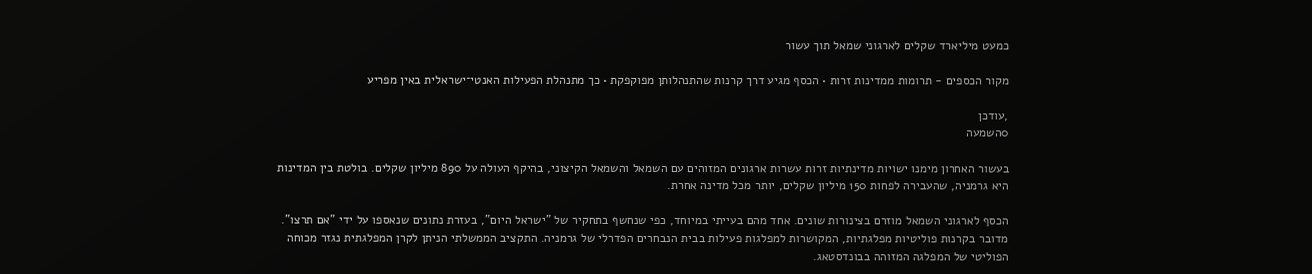כמעט מיליארד שקלים לארגוני שמאל תוך עשור

מקור הכספים - תרומות ממדינות זרות • הכסף מגיע דרך קרנות שהתנהלותן מפוקפקת • כך מתנהלת הפעילות האנטי־ישראלית באין מפריע

,עודכן
0השמעה

בעשור האחרון מימנו ישויות מדינתיות זרות עשרות ארגונים המזוהים עם השמאל והשמאל הקיצוני, בהיקף העולה על 890 מיליון שקלים. בולטת בין המדינות היא גרמניה, שהעבירה לפחות 150 מיליון שקלים, יותר מכל מדינה אחרת.

הכסף לארגוני השמאל מוזרם בצינורות שונים. אחד מהם בעייתי במיוחד, כפי שנחשף בתחקיר של "ישראל היום", בעזרת נתונים שנאספו על ידי "אם תרצו". מדובר בקרנות פוליטיות מפלגתיות, המקושרות למפלגות פעילות בבית הנבחרים הפדרלי של גרמניה. התקציב הממשלתי הניתן לקרן המפלגתית נגזר מכוחה הפוליטי של המפלגה המזוהה בבונדסטאג.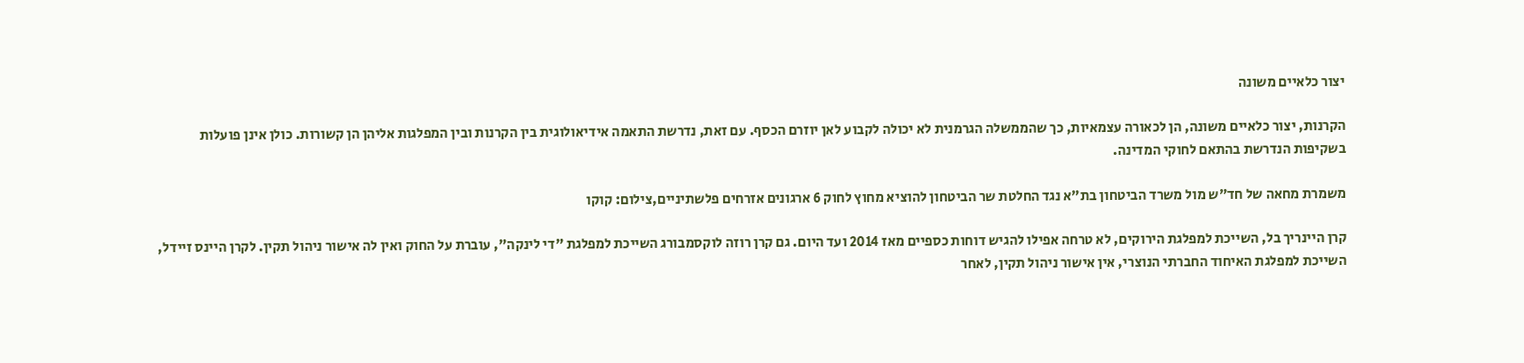יצור כלאיים משונה

הקרנות, יצור כלאיים משונה, הן לכאורה עצמאיות, כך שהממשלה הגרמנית לא יכולה לקבוע לאן יוזרם הכסף. עם זאת, נדרשת התאמה אידיאולוגית בין הקרנות ובין המפלגות אליהן הן קשורות. כולן אינן פועלות בשקיפות הנדרשת בהתאם לחוקי המדינה.

משמרת מחאה של חד"ש מול משרד הביטחון בת"א נגד החלטת שר הביטחון להוציא מחוץ לחוק 6 ארגונים אזרחים פלשתיניים,צילום: קוקו

קרן היינריך בל, השייכת למפלגת הירוקים, לא טרחה אפילו להגיש דוחות כספיים מאז 2014 ועד היום. גם קרן רוזה לוקסמבורג השייכת למפלגת "די לינקה", עוברת על החוק ואין לה אישור ניהול תקין. לקרן היינס זיידל, השייכת למפלגת האיחוד החברתי הנוצרי, אין אישור ניהול תקין, לאחר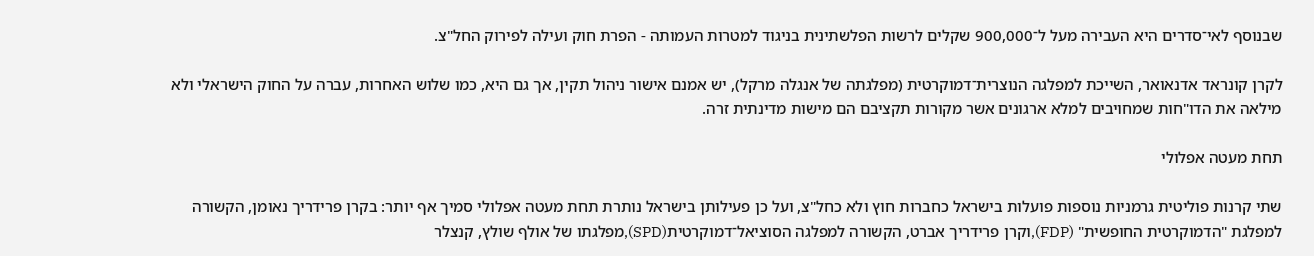שבנוסף לאי־סדרים היא העבירה מעל ל־900,000 שקלים לרשות הפלשתינית בניגוד למטרות העמותה - הפרת חוק ועילה לפירוק החל"צ.

לקרן קונראד אדנאואר, השייכת למפלגה הנוצרית־דמוקרטית (מפלגתה של אנגלה מרקל), יש אמנם אישור ניהול תקין, אך גם היא, כמו שלוש האחרות, עברה על החוק הישראלי ולא מילאה את הדו"חות שמחויבים למלא ארגונים אשר מקורות תקציבם הם מישות מדינתית זרה.

תחת מעטה אפלולי

שתי קרנות פוליטית גרמניות נוספות פועלות בישראל כחברות חוץ ולא כחל"צ, ועל כן פעילותן בישראל נותרת תחת מעטה אפלולי סמיך אף יותר: בקרן פרידריך נאומן, הקשורה למפלגת "הדמוקרטית החופשית" (FDP),וקרן פרידריך אברט, הקשורה למפלגה הסוציאל־דמוקרטית(SPD),מפלגתו של אולף שולץ, קנצלר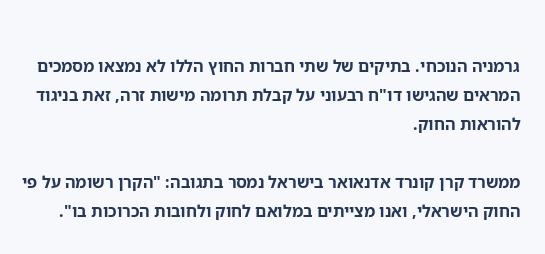גרמניה הנוכחי. בתיקים של שתי חברות החוץ הללו לא נמצאו מסמכים המראים שהגישו דו"ח רבעוני על קבלת תרומה מישות זרה, זאת בניגוד להוראות החוק.

ממשרד קרן קונרד אדנאואר בישראל נמסר בתגובה: "הקרן רשומה על פי החוק הישראלי, ואנו מצייתים במלואם לחוק ולחובות הכרוכות בו".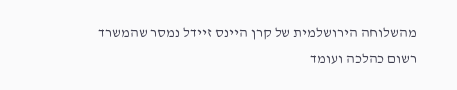מהשלוחה הירושלמית של קרן היינס זיידל נמסר שהמשרד רשום כהלכה ועומד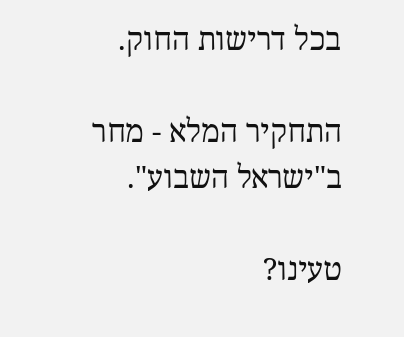בכל דרישות החוק.

התחקיר המלא - מחר ב"ישראל השבוע".

טעינו?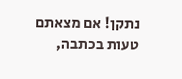נתקן! אם מצאתם טעות בכתבה,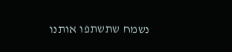נשמח שתשתפו אותנו